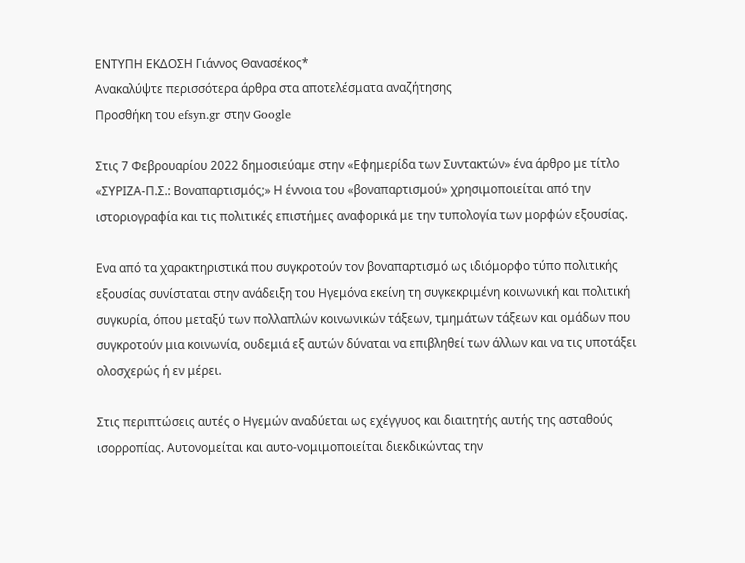ΕΝΤΥΠΗ ΕΚΔΟΣΗ Γιάννος Θανασέκος*
Ανακαλύψτε περισσότερα άρθρα στα αποτελέσματα αναζήτησης
Προσθήκη του efsyn.gr στην Google

Στις 7 Φεβρουαρίου 2022 δημοσιεύαμε στην «Εφημερίδα των Συντακτών» ένα άρθρο με τίτλο «ΣΥΡΙΖΑ-Π.Σ.: Βοναπαρτισμός;» Η έννοια του «βοναπαρτισμού» χρησιμοποιείται από την ιστοριογραφία και τις πολιτικές επιστήμες αναφορικά με την τυπολογία των μορφών εξουσίας.

Ενα από τα χαρακτηριστικά που συγκροτούν τον βοναπαρτισμό ως ιδιόμορφο τύπο πολιτικής εξουσίας συνίσταται στην ανάδειξη του Ηγεμόνα εκείνη τη συγκεκριμένη κοινωνική και πολιτική συγκυρία, όπου μεταξύ των πολλαπλών κοινωνικών τάξεων, τμημάτων τάξεων και ομάδων που συγκροτούν μια κοινωνία, ουδεμιά εξ αυτών δύναται να επιβληθεί των άλλων και να τις υποτάξει ολοσχερώς ή εν μέρει.

Στις περιπτώσεις αυτές ο Ηγεμών αναδύεται ως εχέγγυος και διαιτητής αυτής της ασταθούς ισορροπίας. Αυτονομείται και αυτο-νομιμοποιείται διεκδικώντας την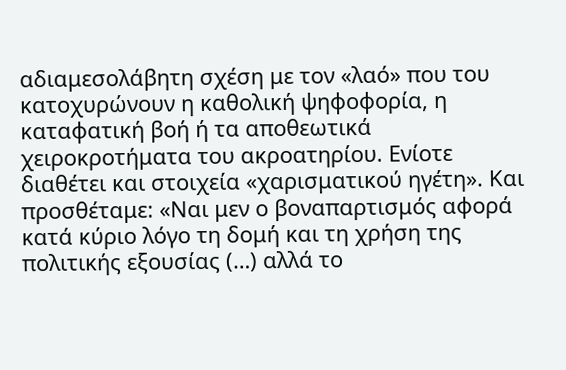αδιαμεσολάβητη σχέση με τον «λαό» που του κατοχυρώνουν η καθολική ψηφοφορία, η καταφατική βοή ή τα αποθεωτικά χειροκροτήματα του ακροατηρίου. Ενίοτε διαθέτει και στοιχεία «χαρισματικού ηγέτη». Και προσθέταμε: «Ναι μεν ο βοναπαρτισμός αφορά κατά κύριο λόγο τη δομή και τη χρήση της πολιτικής εξουσίας (…) αλλά το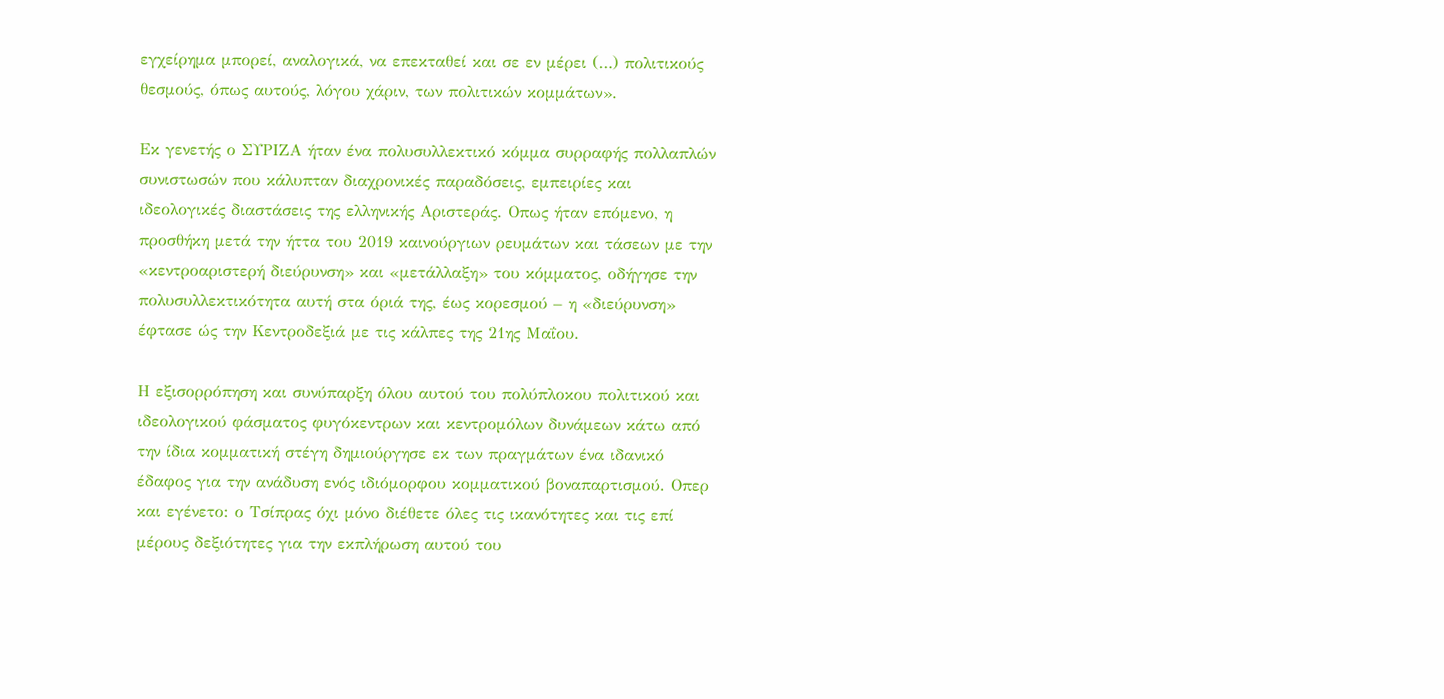εγχείρημα μπορεί, αναλογικά, να επεκταθεί και σε εν μέρει (…) πολιτικούς θεσμούς, όπως αυτούς, λόγου χάριν, των πολιτικών κομμάτων».

Εκ γενετής ο ΣΥΡΙΖΑ ήταν ένα πολυσυλλεκτικό κόμμα συρραφής πολλαπλών συνιστωσών που κάλυπταν διαχρονικές παραδόσεις, εμπειρίες και ιδεολογικές διαστάσεις της ελληνικής Αριστεράς. Οπως ήταν επόμενο, η προσθήκη μετά την ήττα του 2019 καινούργιων ρευμάτων και τάσεων με την «κεντροαριστερή διεύρυνση» και «μετάλλαξη» του κόμματος, οδήγησε την πολυσυλλεκτικότητα αυτή στα όριά της, έως κορεσμού – η «διεύρυνση» έφτασε ώς την Κεντροδεξιά με τις κάλπες της 21ης Μαΐου.

Η εξισορρόπηση και συνύπαρξη όλου αυτού του πολύπλοκου πολιτικού και ιδεολογικού φάσματος φυγόκεντρων και κεντρομόλων δυνάμεων κάτω από την ίδια κομματική στέγη δημιούργησε εκ των πραγμάτων ένα ιδανικό έδαφος για την ανάδυση ενός ιδιόμορφου κομματικού βοναπαρτισμού. Οπερ και εγένετο: ο Τσίπρας όχι μόνο διέθετε όλες τις ικανότητες και τις επί μέρους δεξιότητες για την εκπλήρωση αυτού του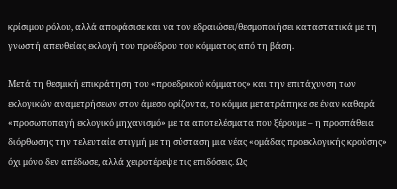κρίσιμου ρόλου, αλλά αποφάσισε και να τον εδραιώσει/θεσμοποιήσει καταστατικά με τη γνωστή απευθείας εκλογή του προέδρου του κόμματος από τη βάση.

Μετά τη θεσμική επικράτηση του «προεδρικού κόμματος» και την επιτάχυνση των εκλογικών αναμετρήσεων στον άμεσο ορίζοντα, το κόμμα μετατράπηκε σε έναν καθαρά «προσωποπαγή εκλογικό μηχανισμό» με τα αποτελέσματα που ξέρουμε – η προσπάθεια διόρθωσης την τελευταία στιγμή με τη σύσταση μια νέας «ομάδας προεκλογικής κρούσης» όχι μόνο δεν απέδωσε, αλλά χειροτέρεψε τις επιδόσεις. Ως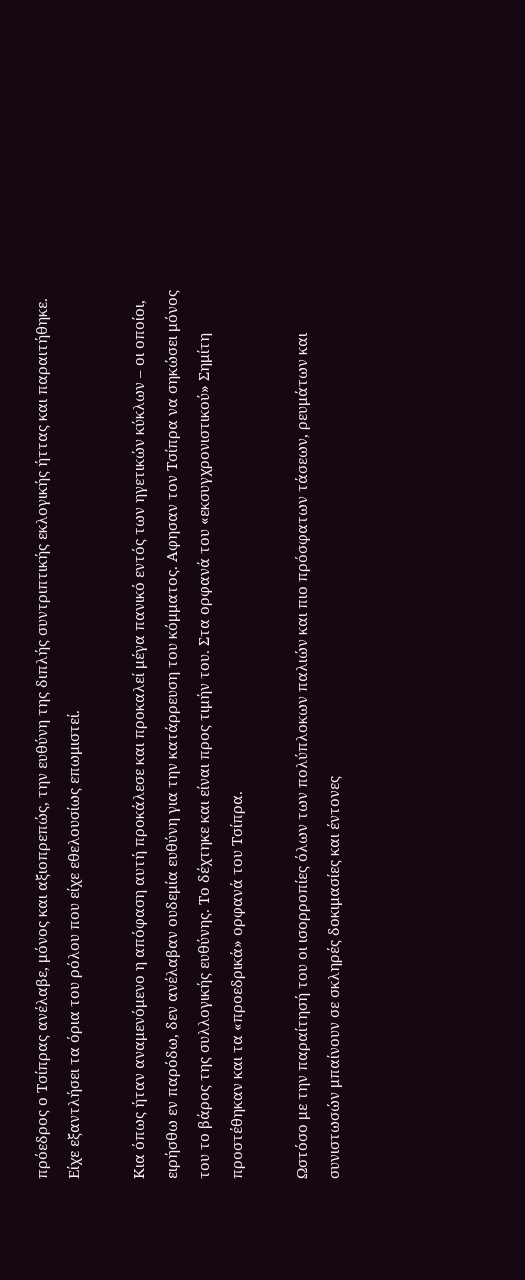πρόεδρος ο Τσίπρας ανέλαβε, μόνος και αξιοπρεπώς, την ευθύνη της διπλής συντριπτικής εκλογικής ήττας και παραιτήθηκε. Είχε εξαντλήσει τα όρια του ρόλου που είχε εθελουσίως επωμιστεί.

Κια όπως ήταν αναμενόμενο η απόφαση αυτή προκάλεσε και προκαλεί μέγα πανικό εντός των ηγετικών κύκλων – οι οποίοι, ειρήσθω εν παρόδω, δεν ανέλαβαν ουδεμία ευθύνη για την κατάρρευση του κόμματος. Αφησαν τον Τσίπρα να σηκώσει μόνος του το βάρος της συλλογικής ευθύνης. Το δέχτηκε και είναι προς τιμήν του. Στα ορφανά του «εκσυγχρονιστικού» Σημίτη προστέθηκαν και τα «προεδρικά» ορφανά του Τσίπρα.

Ωστόσο με την παραίτησή του οι ισορροπίες όλων των πολύπλοκων παλιών και πιο πρόσφατων τάσεων, ρευμάτων και συνιστωσών μπαίνουν σε σκληρές δοκιμασίες και έντονες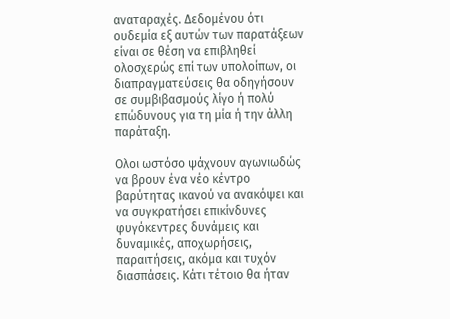αναταραχές. Δεδομένου ότι ουδεμία εξ αυτών των παρατάξεων είναι σε θέση να επιβληθεί ολοσχερώς επί των υπολοίπων, οι διαπραγματεύσεις θα οδηγήσουν σε συμβιβασμούς λίγο ή πολύ επώδυνους για τη μία ή την άλλη παράταξη.

Ολοι ωστόσο ψάχνουν αγωνιωδώς να βρουν ένα νέο κέντρο βαρύτητας ικανού να ανακόψει και να συγκρατήσει επικίνδυνες φυγόκεντρες δυνάμεις και δυναμικές, αποχωρήσεις, παραιτήσεις, ακόμα και τυχόν διασπάσεις. Κάτι τέτοιο θα ήταν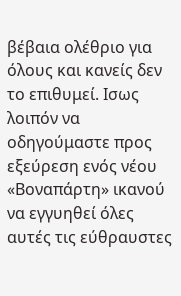βέβαια ολέθριο για όλους και κανείς δεν το επιθυμεί. Ισως λοιπόν να οδηγούμαστε προς εξεύρεση ενός νέου «Βοναπάρτη» ικανού να εγγυηθεί όλες αυτές τις εύθραυστες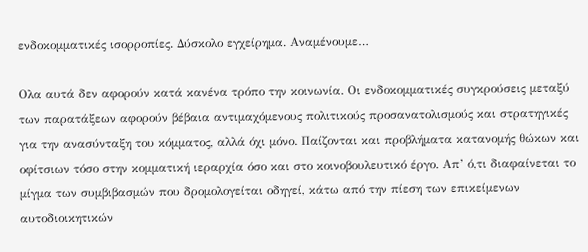ενδοκομματικές ισορροπίες. Δύσκολο εγχείρημα. Αναμένουμε…

Ολα αυτά δεν αφορούν κατά κανένα τρόπο την κοινωνία. Οι ενδοκομματικές συγκρούσεις μεταξύ των παρατάξεων αφορούν βέβαια αντιμαχόμενους πολιτικούς προσανατολισμούς και στρατηγικές για την ανασύνταξη του κόμματος, αλλά όχι μόνο. Παίζονται και προβλήματα κατανομής θώκων και οφίτσιων τόσο στην κομματική ιεραρχία όσο και στο κοινοβουλευτικό έργο. Απ’ ό,τι διαφαίνεται το μίγμα των συμβιβασμών που δρομολογείται οδηγεί, κάτω από την πίεση των επικείμενων αυτοδιοικητικών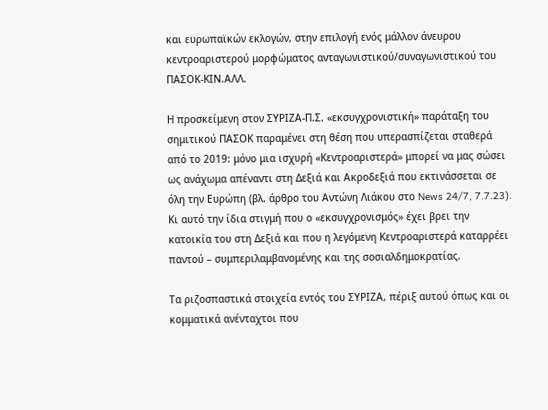και ευρωπαϊκών εκλογών, στην επιλογή ενός μάλλον άνευρου κεντροαριστερού μορφώματος ανταγωνιστικού/συναγωνιστικού του ΠΑΣΟΚ-ΚΙΝ.ΑΛΛ.

Η προσκείμενη στον ΣΥΡΙΖΑ-Π.Σ. «εκσυγχρονιστική» παράταξη του σημιτικού ΠΑΣΟΚ παραμένει στη θέση που υπερασπίζεται σταθερά από το 2019: μόνο μια ισχυρή «Κεντροαριστερά» μπορεί να μας σώσει ως ανάχωμα απέναντι στη Δεξιά και Ακροδεξιά που εκτινάσσεται σε όλη την Ευρώπη (βλ. άρθρο του Αντώνη Λιάκου στο News 24/7, 7.7.23). Κι αυτό την ίδια στιγμή που ο «εκσυγχρονισμός» έχει βρει την κατοικία του στη Δεξιά και που η λεγόμενη Κεντροαριστερά καταρρέει παντού – συμπεριλαμβανομένης και της σοσιαλδημοκρατίας.

Τα ριζοσπαστικά στοιχεία εντός του ΣΥΡΙΖΑ, πέριξ αυτού όπως και οι κομματικά ανένταχτοι που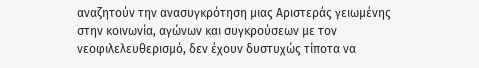αναζητούν την ανασυγκρότηση μιας Αριστεράς γειωμένης στην κοινωνία, αγώνων και συγκρούσεων με τον νεοφιλελευθερισμό, δεν έχουν δυστυχώς τίποτα να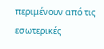περιμένουν από τις εσωτερικές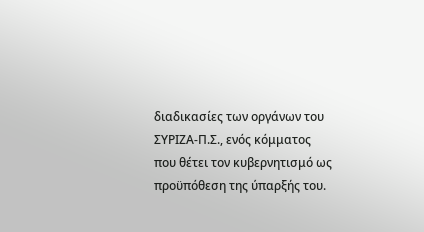διαδικασίες των οργάνων του ΣΥΡΙΖΑ-Π.Σ., ενός κόμματος που θέτει τον κυβερνητισμό ως προϋπόθεση της ύπαρξής του.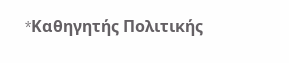*Kαθηγητής Πολιτικής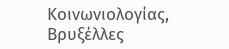Κοινωνιολογίας, Βρυξέλλες